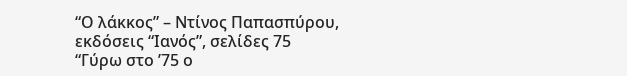“Ο λάκκος” – Ντίνος Παπασπύρου, εκδόσεις “Ιανός”, σελίδες 75
“Γύρω στο ’75 ο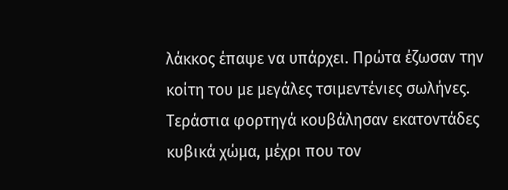λάκκος έπαψε να υπάρχει. Πρώτα έζωσαν την κοίτη του με μεγάλες τσιμεντένιες σωλήνες. Τεράστια φορτηγά κουβάλησαν εκατοντάδες κυβικά χώμα, μέχρι που τον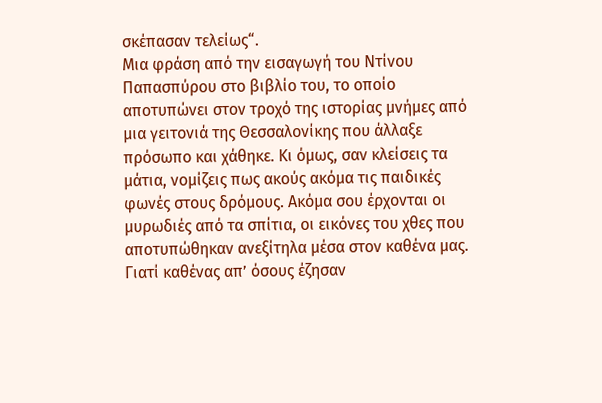σκέπασαν τελείως“.
Μια φράση από την εισαγωγή του Ντίνου Παπασπύρου στο βιβλίο του, το οποίο αποτυπώνει στον τροχό της ιστορίας μνήμες από μια γειτονιά της Θεσσαλονίκης που άλλαξε πρόσωπο και χάθηκε. Κι όμως, σαν κλείσεις τα μάτια, νομίζεις πως ακούς ακόμα τις παιδικές φωνές στους δρόμους. Ακόμα σου έρχονται οι μυρωδιές από τα σπίτια, οι εικόνες του χθες που αποτυπώθηκαν ανεξίτηλα μέσα στον καθένα μας. Γιατί καθένας απ’ όσους έζησαν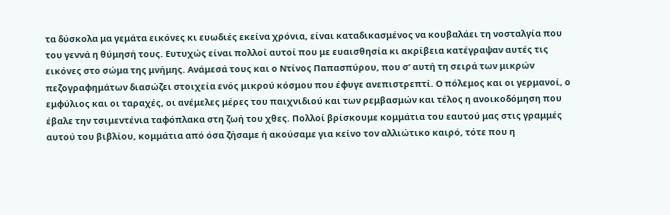τα δύσκολα μα γεμάτα εικόνες κι ευωδιές εκείνα χρόνια, είναι καταδικασμένος να κουβαλάει τη νοσταλγία που του γεννά η θύμησή τους. Ευτυχώς είναι πολλοί αυτοί που με ευαισθησία κι ακρίβεια κατέγραψαν αυτές τις εικόνες στο σώμα της μνήμης. Ανάμεσά τους και ο Ντίνος Παπασπύρου, που σ’ αυτή τη σειρά των μικρών πεζογραφημάτων διασώζει στοιχεία ενός μικρού κόσμου που έφυγε ανεπιστρεπτί. Ο πόλεμος και οι γερμανοί, ο εμφύλιος και οι ταραχές, οι ανέμελες μέρες του παιχνιδιού και των ρεμβασμών και τέλος η ανοικοδόμηση που έβαλε την τσιμεντένια ταφόπλακα στη ζωή του χθες. Πολλοί βρίσκουμε κομμάτια του εαυτού μας στις γραμμές αυτού του βιβλίου, κομμάτια από όσα ζήσαμε ή ακούσαμε για κείνο τον αλλιώτικο καιρό, τότε που η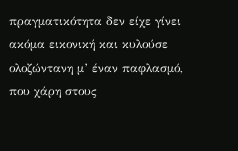πραγματικότητα δεν είχε γίνει ακόμα εικονική και κυλούσε ολοζώντανη μ’ έναν παφλασμό, που χάρη στους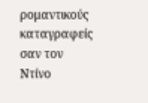ρομαντικούς καταγραφείς σαν τον Ντίνο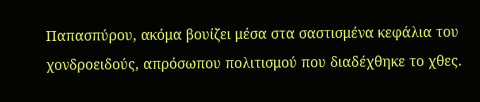Παπασπύρου, ακόμα βουίζει μέσα στα σαστισμένα κεφάλια του χονδροειδούς, απρόσωπου πολιτισμού που διαδέχθηκε το χθες.